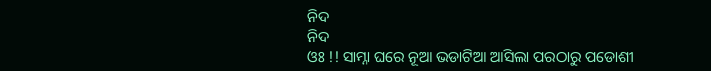ନିଦ
ନିଦ
ଓଃ !! ସାମ୍ନା ଘରେ ନୂଆ ଭଡାଟିଆ ଆସିଲା ପରଠାରୁ ପଡୋଶୀ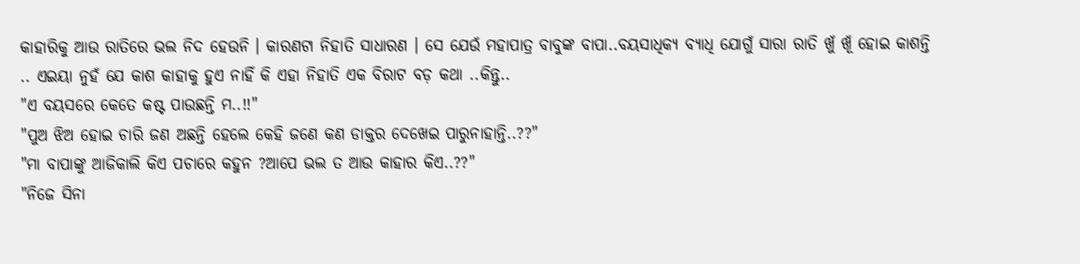କାହାରିକୁ ଆଉ ରାତିରେ ଭଲ ନିଦ ହେଉନି । କାରଣଟା ନିହାତି ସାଧାରଣ । ସେ ଯେଉଁ ମହାପାତ୍ର ବାବୁଙ୍କ ବାପା..ବୟସାଧିକ୍ୟ ବ୍ୟାଧି ଯୋଗୁଁ ସାରା ରାତି ଖୁଁ ଖୂଁ ହୋଇ କାଶନ୍ତି .. ଏଇୟା ନୁହଁ ଯେ କାଶ କାହାକୁ ହୁଏ ନାହିଁ କି ଏହା ନିହାତି ଏକ ବିରାଟ ବଡ଼ କଥା ..କିନ୍ତୁ..
"ଏ ବୟସରେ କେତେ କଷ୍ଟ ପାଉଛନ୍ତି ମ..!!"
"ପୁଅ ଝିଅ ହୋଇ ଚାରି ଜଣ ଅଛନ୍ତି ହେଲେ କେହି ଜଣେ କଣ ଡାକ୍ତର ଦେଖେଇ ପାରୁନାହାନ୍ତି..??"
"ମା ବାପାଙ୍କୁ ଆଜିକାଲି କିଏ ପଚାରେ କହୁନ ?ଆପେ ଭଲ ତ ଆଉ କାହାର କିଏ..??"
"ନିଜେ ସିନା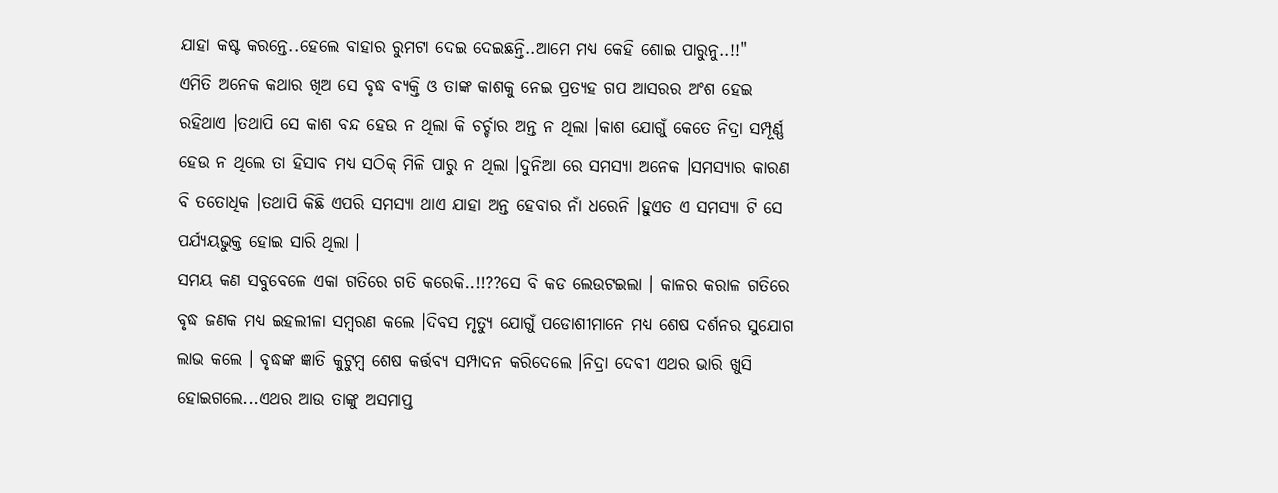ଯାହା କଷ୍ଟ କରନ୍ତେ..ହେଲେ ବାହାର ରୁମଟା ଦେଇ ଦେଇଛନ୍ତି..ଆମେ ମଧ୍ୟ କେହି ଶୋଇ ପାରୁନୁ..!!"
ଏମିତି ଅନେକ କଥାର ଖିଅ ସେ ବୃଦ୍ଧ ବ୍ୟକ୍ତି ଓ ତାଙ୍କ କାଶକୁ ନେଇ ପ୍ରତ୍ୟହ ଗପ ଆସରର ଅଂଶ ହେଇ ରହିଥାଏ ।ତଥାପି ସେ କାଶ ବନ୍ଦ ହେଉ ନ ଥିଲା କି ଚର୍ଚ୍ଚାର ଅନ୍ତ ନ ଥିଲା ।କାଶ ଯୋଗୁଁ କେତେ ନିଦ୍ରା ସମ୍ପୂର୍ଣ୍ଣ ହେଉ ନ ଥିଲେ ତା ହିସାବ ମଧ୍ୟ ସଠିକ୍ ମିଳି ପାରୁ ନ ଥିଲା ।ଦୁନିଆ ରେ ସମସ୍ୟା ଅନେକ ।ସମସ୍ୟାର କାରଣ ବି ତତୋଧିକ ।ତଥାପି କିଛି ଏପରି ସମସ୍ୟା ଥାଏ ଯାହା ଅନ୍ତ ହେବାର ନାଁ ଧରେନି ।ହୁଏତ ଏ ସମସ୍ୟା ଟି ସେ ପର୍ଯ୍ୟୟଭୁକ୍ତ ହୋଇ ସାରି ଥିଲା ।
ସମୟ କଣ ସବୁବେଳେ ଏକା ଗତିରେ ଗତି କରେକି..!!??ସେ ବି କଡ ଲେଉଟଇଲା । କାଳର କରାଳ ଗତିରେ ବୃଦ୍ଧ ଜଣକ ମଧ୍ୟ ଇହଲୀଳା ସମ୍ବରଣ କଲେ ।ଦିବସ ମୃତ୍ୟୁ ଯୋଗୁଁ ପଡୋଶୀମାନେ ମଧ୍ୟ ଶେଷ ଦର୍ଶନର ସୁଯୋଗ ଲାଭ କଲେ । ବୃଦ୍ଧଙ୍କ ଜ୍ଞାତି କୁଟୁମ୍ବ ଶେଷ କର୍ତ୍ତବ୍ୟ ସମ୍ପାଦନ କରିଦେଲେ ।ନିଦ୍ରା ଦେବୀ ଏଥର ଭାରି ଖୁସି ହୋଇଗଲେ...ଏଥର ଆଉ ତାଙ୍କୁ ଅସମାପ୍ତ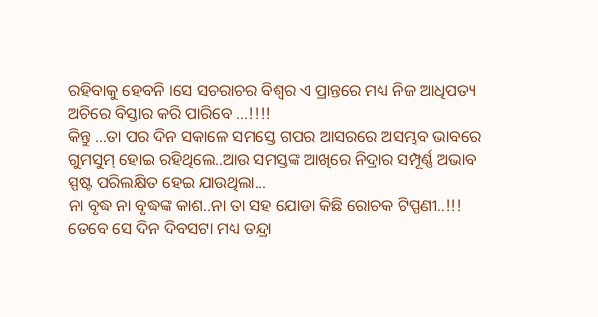ରହିବାକୁ ହେବନି ।ସେ ସଚରାଚର ବିଶ୍ଵର ଏ ପ୍ରାନ୍ତରେ ମଧ୍ୟ ନିଜ ଆଧିପତ୍ୟ ଅଚିରେ ବିସ୍ତାର କରି ପାରିବେ ...!!!!
କିନ୍ତୁ ...ତା ପର ଦିନ ସକାଳେ ସମସ୍ତେ ଗପର ଆସରରେ ଅସମ୍ଭବ ଭାବରେ ଗୁମସୁମ୍ ହୋଇ ରହିଥିଲେ..ଆଉ ସମସ୍ତଙ୍କ ଆଖିରେ ନିଦ୍ରାର ସମ୍ପୂର୍ଣ୍ଣ ଅଭାବ ସ୍ପଷ୍ଟ ପରିଲକ୍ଷିତ ହେଇ ଯାଉଥିଲା...
ନା ବୃଦ୍ଧ ନା ବୃଦ୍ଧଙ୍କ କାଶ..ନା ତା ସହ ଯୋଡା କିଛି ରୋଚକ ଟିପ୍ପଣୀ..!!! ତେବେ ସେ ଦିନ ଦିବସଟା ମଧ୍ୟ ତନ୍ଦ୍ରା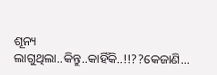ଶୂନ୍ୟ ଲାଗୁଥିଲା..କିନ୍ତୁ..କାହିଁକି..!!??କେଜାଣି...